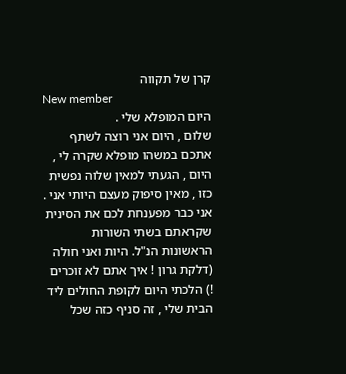קרן של תקווה
New member
היום המופלא שלי .
שלום , היום אני רוצה לשתף אתכם במשהו מופלא שקרה לי , היום , הגעתי למאין שלוה נפשית כזו , מאין סיפוק מעצם היותי אני . אני כבר מפענחת לכם את הסינית שקראתם בשתי השורות הראשונות הנ"ל. היות ואני חולה (דלקת גרון ! איך אתם לא זוכרים !) הלכתי היום לקופת החולים ליד הבית שלי , זה סניף כזה שכל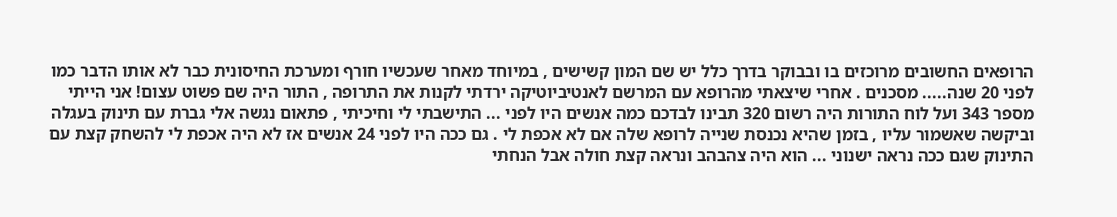הרופאים החשובים מרוכזים בו ובבוקר בדרך כלל יש שם המון קשישים , במיוחד מאחר שעכשיו חורף ומערכת החיסונית כבר לא אותו הדבר כמו לפני 20 שנה..... מסכנים . אחרי שיצאתי מהרופא עם המרשם לאנטיביוטיקה ירדתי לקנות את התרופה , התור היה שם פשוט עצום! אני הייתי מספר 343 ועל לוח התורות היה רשום 320 תבינו לבדכם כמה אנשים היו לפני ... התישבתי לי וחיכיתי , פתאום נגשה אלי גברת עם תינוק בעגלה וביקשה שאשמור עליו , בזמן שהיא נכנסת שנייה לרופא שלה אם לא אכפת לי . גם ככה היו לפני 24 אנשים אז לא היה אכפת לי להשחק קצת עם התינוק שגם ככה נראה ישנוני ... הוא היה צהבהב ונראה קצת חולה אבל הנחתי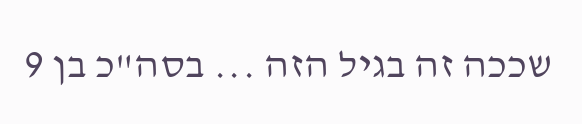שככה זה בגיל הזה ... בסה"כ בן 9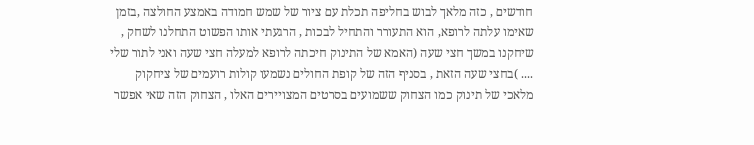חודשים , כזה מלאך לבוש בחליפה תכלת עם ציור של שמש חמודה באמצע החולצה ,בזמן שאימו עלתה לרופא, הוא התעורר והתחיל לבכות , הרגעתי אותו הפשוט התחלנו לשחק , שיחקנו במשך חצי שעה (האמא של התינוק חיכתה לרופא למעלה חצי שעה ואני לתור שלי .... )בחצי שעה הזאת , בסניף הזה של קופת החולים נשמעו קולות רועמים של ציחקוק מלאכי של תינוק כמו הצחוק ששמועים בסרטים המצויירים האלו , הצחוק הזה שאי אפשר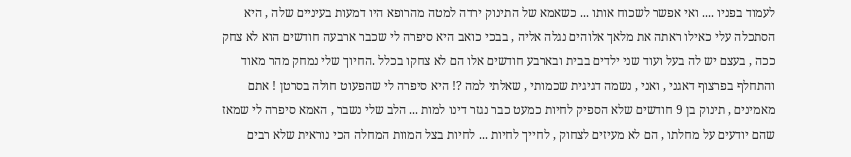לעמוד בפניו .... ואי אפשר לשכוח אותו ... כשאמא של התינוק ירדה למטה מהרופא היו דמעות בעיניים שלה , היא הסתכלה עלי כאילו ראתה את מלאך אלוהים נגלה אליה , בבכי כואב היא סיפרה לי שכבר ארבעה חודשים הוא לא צחק ככה , בעצם יש לה בעל ועוד שני ילדים בבית ובארבע חודשים אלו הם לא צחקו בכלל .החיוך שלי נמחק מהר מאוד והתחלף בפרצוף דאגני , ואני , נשמה דגיגית שכמותי , שאלתי למה ?! היא סיפרה לי שהפעוט חולה בסרטן ! אתם מאמינים , תינוק בן 9 חודשים שלא הספיק לחיות כמעט כבר נגזר דינו למות ... הלב שלי נשבר , האמא סיפרה לי שמאז שהם יודעים על מחלתו , הם לא מעיזים לצחוק , לחייך לחיות ... לחיות בצל המוות המחלה הכי נוראית שלא רבים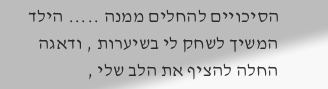הסיכויים להחלים ממנה ..... הילד המשיך לשחק לי בשיערות , ודאגה החלה להציף את הלב שלי ,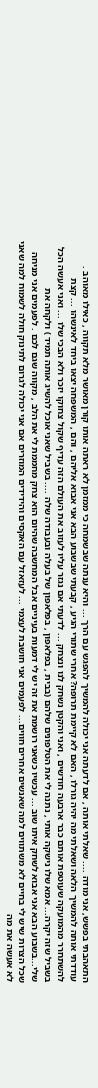התאהבתי בפשש, אני מודה .... שאלתי אותה , אם לדעתה אני יכולה להמשיך להפגש עם הרך ... והיא ענתה שבשמחה כי ממזמן לא ראתה אותו קורן מאושר מלא תקווה , כאילו מאוהב . עודדתי אותה להמשיך הלאה ושאלתי מה יהיה גורלו , האם לא קיימת תרופה? אחרי שתורי הגיע , קבעתי שבשבוע הבא אני אבוא אליהם , והם , המשפחה יצאו ביחד לאינשהו ... קצת להשתחרר מהמועקה שעוטפת אותם כבר ארבעה חודשים , ואני והקטן נשחק לנו ונצחק ... לדעתי אם נגזר עליו לעזוב את העולם הזה עדיף שקול צחוקו יזכר ולא הבכי שלו ... ואני אעשה הכל בשביל שזה יקרה... אמא שלו נישקה אותי , נתנה לי את הטלפונים שלהם (בבית , בפלאפון , בפלאפון של בעלה ובעבודה שלה .... בשביל שאני אוכל להשיג אותה תמיד ) ולקחה את שלי...בשבוע הבא אני אבוא לשחק איתו שוב ... עכשיו כשאני רושמת את זה יש לי דמעות בעיניים אבל המחשבה שהיום הוא צחק מחממת לי את הלב , מקווה שגם לכם . לפעמים אני מניחה שכל הצרות שיש לי בחיים לא משתווים למה שאנשים אחרים חווים... לפעמים אני חושבת לעצמי ... לעזאזל עם האקסים והידידים המוזרים אם אני יכולה לגרום לתינוק חולה לשמוח למה שאני לא אעשה את מה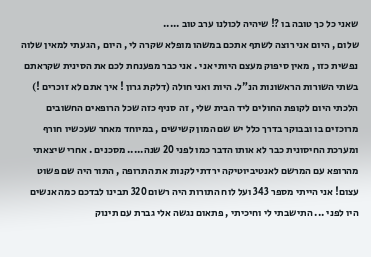שאני כל כך טובה בו ?! שיהיה לכולנו ערב טוב .....
שלום , היום אני רוצה לשתף אתכם במשהו מופלא שקרה לי , היום , הגעתי למאין שלוה נפשית כזו , מאין סיפוק מעצם היותי אני . אני כבר מפענחת לכם את הסינית שקראתם בשתי השורות הראשונות הנ"ל. היות ואני חולה (דלקת גרון ! איך אתם לא זוכרים !) הלכתי היום לקופת החולים ליד הבית שלי , זה סניף כזה שכל הרופאים החשובים מרוכזים בו ובבוקר בדרך כלל יש שם המון קשישים , במיוחד מאחר שעכשיו חורף ומערכת החיסונית כבר לא אותו הדבר כמו לפני 20 שנה..... מסכנים . אחרי שיצאתי מהרופא עם המרשם לאנטיביוטיקה ירדתי לקנות את התרופה , התור היה שם פשוט עצום! אני הייתי מספר 343 ועל לוח התורות היה רשום 320 תבינו לבדכם כמה אנשים היו לפני ... התישבתי לי וחיכיתי , פתאום נגשה אלי גברת עם תינוק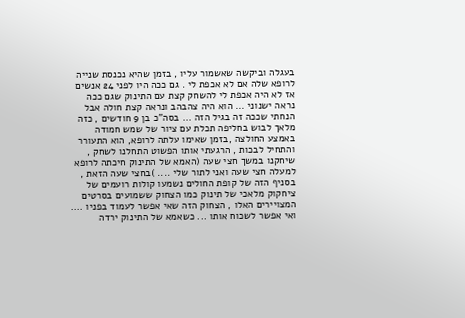בעגלה וביקשה שאשמור עליו , בזמן שהיא נכנסת שנייה לרופא שלה אם לא אכפת לי . גם ככה היו לפני 24 אנשים אז לא היה אכפת לי להשחק קצת עם התינוק שגם ככה נראה ישנוני ... הוא היה צהבהב ונראה קצת חולה אבל הנחתי שככה זה בגיל הזה ... בסה"כ בן 9 חודשים , כזה מלאך לבוש בחליפה תכלת עם ציור של שמש חמודה באמצע החולצה ,בזמן שאימו עלתה לרופא, הוא התעורר והתחיל לבכות , הרגעתי אותו הפשוט התחלנו לשחק , שיחקנו במשך חצי שעה (האמא של התינוק חיכתה לרופא למעלה חצי שעה ואני לתור שלי .... )בחצי שעה הזאת , בסניף הזה של קופת החולים נשמעו קולות רועמים של ציחקוק מלאכי של תינוק כמו הצחוק ששמועים בסרטים המצויירים האלו , הצחוק הזה שאי אפשר לעמוד בפניו .... ואי אפשר לשכוח אותו ... כשאמא של התינוק ירדה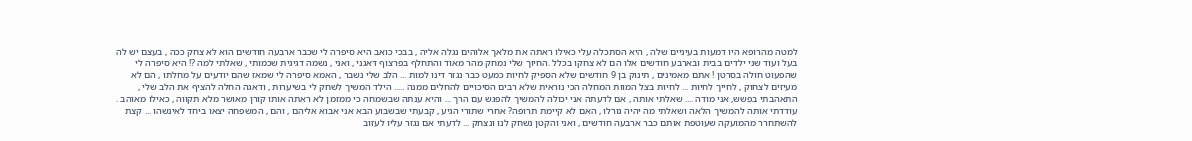למטה מהרופא היו דמעות בעיניים שלה , היא הסתכלה עלי כאילו ראתה את מלאך אלוהים נגלה אליה , בבכי כואב היא סיפרה לי שכבר ארבעה חודשים הוא לא צחק ככה , בעצם יש לה בעל ועוד שני ילדים בבית ובארבע חודשים אלו הם לא צחקו בכלל .החיוך שלי נמחק מהר מאוד והתחלף בפרצוף דאגני , ואני , נשמה דגיגית שכמותי , שאלתי למה ?! היא סיפרה לי שהפעוט חולה בסרטן ! אתם מאמינים , תינוק בן 9 חודשים שלא הספיק לחיות כמעט כבר נגזר דינו למות ... הלב שלי נשבר , האמא סיפרה לי שמאז שהם יודעים על מחלתו , הם לא מעיזים לצחוק , לחייך לחיות ... לחיות בצל המוות המחלה הכי נוראית שלא רבים הסיכויים להחלים ממנה ..... הילד המשיך לשחק לי בשיערות , ודאגה החלה להציף את הלב שלי , התאהבתי בפשש, אני מודה .... שאלתי אותה , אם לדעתה אני יכולה להמשיך להפגש עם הרך ... והיא ענתה שבשמחה כי ממזמן לא ראתה אותו קורן מאושר מלא תקווה , כאילו מאוהב . עודדתי אותה להמשיך הלאה ושאלתי מה יהיה גורלו , האם לא קיימת תרופה? אחרי שתורי הגיע , קבעתי שבשבוע הבא אני אבוא אליהם , והם , המשפחה יצאו ביחד לאינשהו ... קצת להשתחרר מהמועקה שעוטפת אותם כבר ארבעה חודשים , ואני והקטן נשחק לנו ונצחק ... לדעתי אם נגזר עליו לעזוב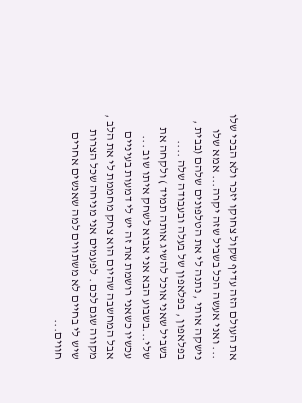את העולם הזה עדיף שקול צחוקו יזכר ולא הבכי שלו ... ואני אעשה הכל בשביל שזה יקרה... אמא שלו נישקה אותי , נתנה לי את הטלפונים שלהם (בבית , בפלאפון , בפלאפון של בעלה ובעבודה שלה .... בשביל שאני אוכל להשיג אותה תמיד ) ולקחה את שלי...בשבוע הבא אני אבוא לשחק איתו שוב ... עכשיו כשאני רושמת את זה יש לי דמעות בעיניים אבל המחשבה שהיום הוא צחק מחממת לי את הלב , מקווה שגם לכם . לפעמים אני מניחה שכל הצרות שיש לי בחיים לא משתווים למה שאנשים אחרים חווים...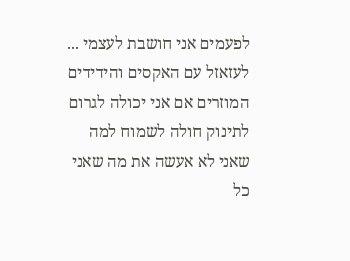לפעמים אני חושבת לעצמי ... לעזאזל עם האקסים והידידים המוזרים אם אני יכולה לגרום לתינוק חולה לשמוח למה שאני לא אעשה את מה שאני כל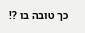כך טובה בו ?!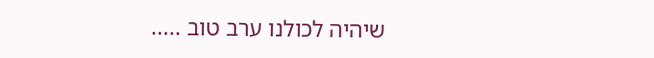שיהיה לכולנו ערב טוב .....